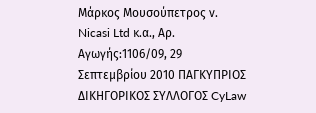Μάρκος Μουσούπετρος ν. Nicasi Ltd κ.α., Αρ. Αγωγής:1106/09, 29 Σεπτεμβρίου 2010 ΠΑΓΚΥΠΡΙΟΣ ΔΙΚΗΓΟΡΙΚΟΣ ΣΥΛΛΟΓΟΣ CyLaw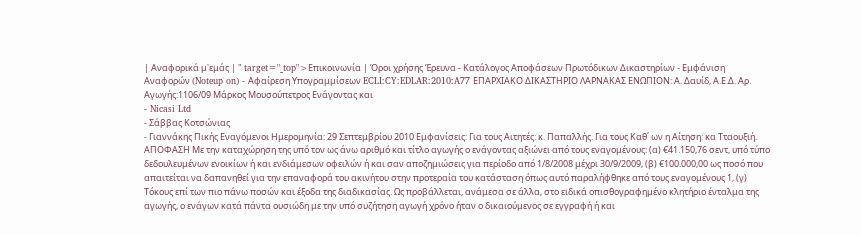| Αναφορικά μ'εμάς | " target="_top">Επικοινωνία | Όροι χρήσης Έρευνα - Κατάλογος Αποφάσεων Πρωτόδικων Δικαστηρίων - Εμφάνιση Αναφορών (Noteup on) - Αφαίρεση Υπογραμμίσεων ECLI:CY:EDLAR:2010:A77 ΕΠΑΡΧΙΑΚΟ ΔΙΚΑΣΤΗΡΙΟ ΛΑΡΝΑΚΑΣ ΕΝΩΠΙΟΝ: Α. Δαυίδ, Α.Ε.Δ. Αρ. Αγωγής:1106/09 Μάρκος Μουσούπετρος Ενάγοντας και
- Nicasi Ltd
- Σάββας Κοτσώνιας
- Γιαννάκης Πικής Εναγόμενοι Ημερομηνία: 29 Σεπτεμβρίου 2010 Εμφανίσεις: Για τους Αιτητές: κ. Παπαλλής. Για τους Καθ΄ ων η Αίτηση: κα Τταουξιή. ΑΠΟΦΑΣΗ Με την καταχώρηση της υπό τον ως άνω αριθμό και τίτλο αγωγής ο ενάγοντας αξιώνει από τους εναγομένους: (α) €41.150,76 σεντ, υπό τύπο δεδουλευμένων ενοικίων ή και ενδιάμεσων οφειλών ή και σαν αποζημιώσεις για περίοδο από 1/8/2008 μέχρι 30/9/2009, (β) €100.000,00 ως ποσό που απαιτείται να δαπανηθεί για την επαναφορά του ακινήτου στην προτεραία του κατάσταση όπως αυτό παραλήφθηκε από τους εναγομένους 1, (γ) Τόκους επί των πιο πάνω ποσών και έξοδα της διαδικασίας. Ως προβάλλεται, ανάμεσα σε άλλα, στο ειδικά οπισθογραφημένο κλητήριο ένταλμα της αγωγής, ο ενάγων κατά πάντα ουσιώδη με την υπό συζήτηση αγωγή χρόνο ήταν ο δικαιούμενος σε εγγραφή ή και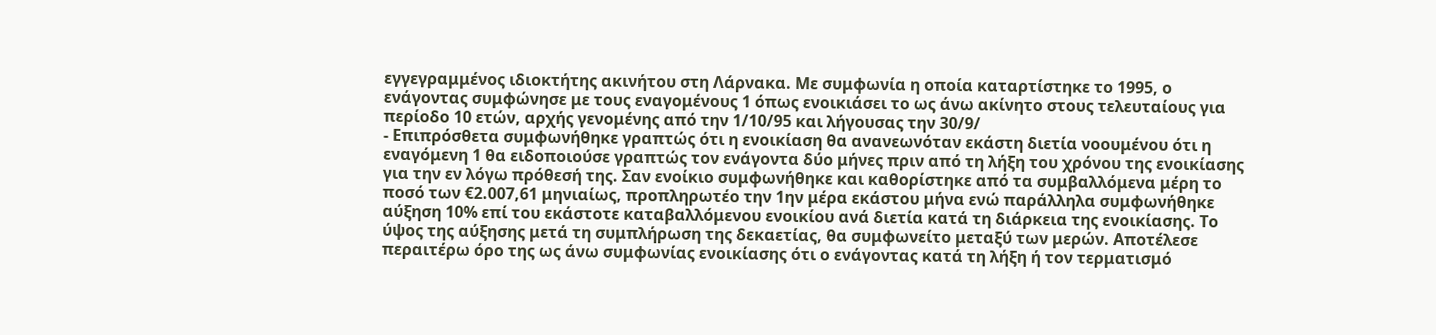εγγεγραμμένος ιδιοκτήτης ακινήτου στη Λάρνακα. Με συμφωνία η οποία καταρτίστηκε το 1995, ο ενάγοντας συμφώνησε με τους εναγομένους 1 όπως ενοικιάσει το ως άνω ακίνητο στους τελευταίους για περίοδο 10 ετών, αρχής γενομένης από την 1/10/95 και λήγουσας την 30/9/
- Επιπρόσθετα συμφωνήθηκε γραπτώς ότι η ενοικίαση θα ανανεωνόταν εκάστη διετία νοουμένου ότι η εναγόμενη 1 θα ειδοποιούσε γραπτώς τον ενάγοντα δύο μήνες πριν από τη λήξη του χρόνου της ενοικίασης για την εν λόγω πρόθεσή της. Σαν ενοίκιο συμφωνήθηκε και καθορίστηκε από τα συμβαλλόμενα μέρη το ποσό των €2.007,61 μηνιαίως, προπληρωτέο την 1ην μέρα εκάστου μήνα ενώ παράλληλα συμφωνήθηκε αύξηση 10% επί του εκάστοτε καταβαλλόμενου ενοικίου ανά διετία κατά τη διάρκεια της ενοικίασης. Το ύψος της αύξησης μετά τη συμπλήρωση της δεκαετίας, θα συμφωνείτο μεταξύ των μερών. Αποτέλεσε περαιτέρω όρο της ως άνω συμφωνίας ενοικίασης ότι ο ενάγοντας κατά τη λήξη ή τον τερματισμό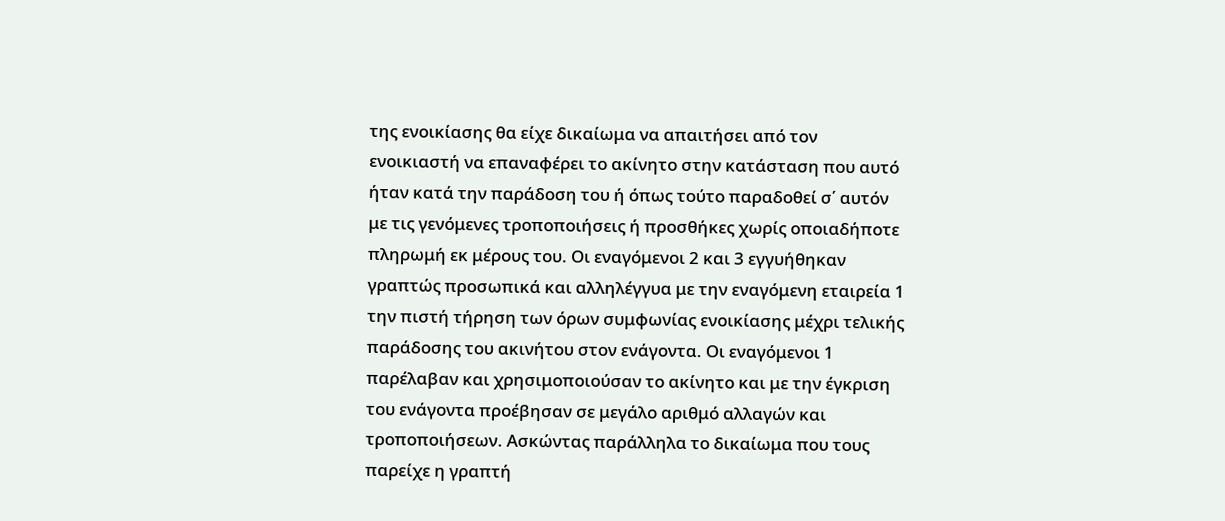της ενοικίασης θα είχε δικαίωμα να απαιτήσει από τον ενοικιαστή να επαναφέρει το ακίνητο στην κατάσταση που αυτό ήταν κατά την παράδοση του ή όπως τούτο παραδοθεί σ΄ αυτόν με τις γενόμενες τροποποιήσεις ή προσθήκες χωρίς οποιαδήποτε πληρωμή εκ μέρους του. Οι εναγόμενοι 2 και 3 εγγυήθηκαν γραπτώς προσωπικά και αλληλέγγυα με την εναγόμενη εταιρεία 1 την πιστή τήρηση των όρων συμφωνίας ενοικίασης μέχρι τελικής παράδοσης του ακινήτου στον ενάγοντα. Οι εναγόμενοι 1 παρέλαβαν και χρησιμοποιούσαν το ακίνητο και με την έγκριση του ενάγοντα προέβησαν σε μεγάλο αριθμό αλλαγών και τροποποιήσεων. Ασκώντας παράλληλα το δικαίωμα που τους παρείχε η γραπτή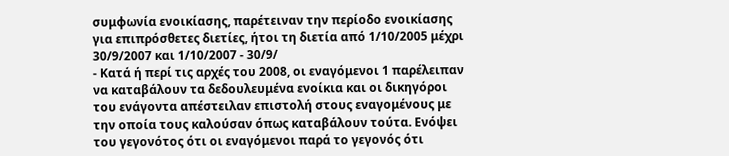συμφωνία ενοικίασης, παρέτειναν την περίοδο ενοικίασης για επιπρόσθετες διετίες, ήτοι τη διετία από 1/10/2005 μέχρι 30/9/2007 και 1/10/2007 - 30/9/
- Κατά ή περί τις αρχές του 2008, οι εναγόμενοι 1 παρέλειπαν να καταβάλουν τα δεδουλευμένα ενοίκια και οι δικηγόροι του ενάγοντα απέστειλαν επιστολή στους εναγομένους με την οποία τους καλούσαν όπως καταβάλουν τούτα. Ενόψει του γεγονότος ότι οι εναγόμενοι παρά το γεγονός ότι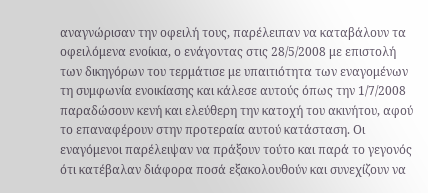αναγνώρισαν την οφειλή τους, παρέλειπαν να καταβάλουν τα οφειλόμενα ενοίκια, ο ενάγοντας στις 28/5/2008 με επιστολή των δικηγόρων του τερμάτισε με υπαιτιότητα των εναγομένων τη συμφωνία ενοικίασης και κάλεσε αυτούς όπως την 1/7/2008 παραδώσουν κενή και ελεύθερη την κατοχή του ακινήτου, αφού το επαναφέρουν στην προτεραία αυτού κατάσταση. Οι εναγόμενοι παρέλειψαν να πράξουν τούτο και παρά το γεγονός ότι κατέβαλαν διάφορα ποσά εξακολουθούν και συνεχίζουν να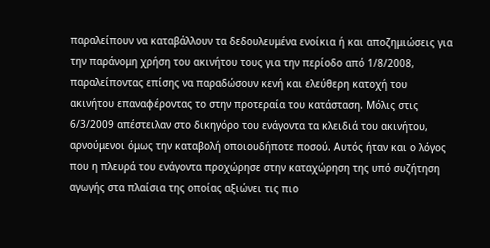παραλείπουν να καταβάλλουν τα δεδουλευμένα ενοίκια ή και αποζημιώσεις για την παράνομη χρήση του ακινήτου τους για την περίοδο από 1/8/2008, παραλείποντας επίσης να παραδώσουν κενή και ελεύθερη κατοχή του ακινήτου επαναφέροντας το στην προτεραία του κατάσταση. Μόλις στις 6/3/2009 απέστειλαν στο δικηγόρο του ενάγοντα τα κλειδιά του ακινήτου, αρνούμενοι όμως την καταβολή οποιουδήποτε ποσού. Αυτός ήταν και ο λόγος που η πλευρά του ενάγοντα προχώρησε στην καταχώρηση της υπό συζήτηση αγωγής στα πλαίσια της οποίας αξιώνει τις πιο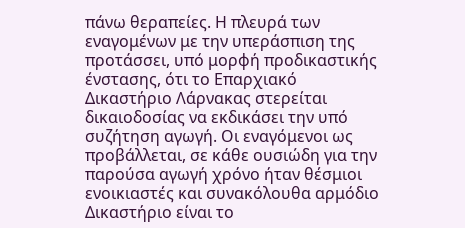πάνω θεραπείες. Η πλευρά των εναγομένων με την υπεράσπιση της προτάσσει, υπό μορφή προδικαστικής ένστασης, ότι το Επαρχιακό Δικαστήριο Λάρνακας στερείται δικαιοδοσίας να εκδικάσει την υπό συζήτηση αγωγή. Οι εναγόμενοι ως προβάλλεται, σε κάθε ουσιώδη για την παρούσα αγωγή χρόνο ήταν θέσμιοι ενοικιαστές και συνακόλουθα αρμόδιο Δικαστήριο είναι το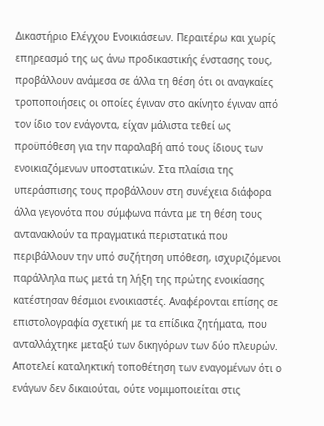Δικαστήριο Ελέγχου Ενοικιάσεων. Περαιτέρω και χωρίς επηρεασμό της ως άνω προδικαστικής ένστασης τους, προβάλλουν ανάμεσα σε άλλα τη θέση ότι οι αναγκαίες τροποποιήσεις οι οποίες έγιναν στο ακίνητο έγιναν από τον ίδιο τον ενάγοντα, είχαν μάλιστα τεθεί ως προϋπόθεση για την παραλαβή από τους ίδιους των ενοικιαζόμενων υποστατικών. Στα πλαίσια της υπεράσπισης τους προβάλλουν στη συνέχεια διάφορα άλλα γεγονότα που σύμφωνα πάντα με τη θέση τους αντανακλούν τα πραγματικά περιστατικά που περιβάλλουν την υπό συζήτηση υπόθεση, ισχυριζόμενοι παράλληλα πως μετά τη λήξη της πρώτης ενοικίασης κατέστησαν θέσμιοι ενοικιαστές. Αναφέρονται επίσης σε επιστολογραφία σχετική με τα επίδικα ζητήματα, που ανταλλάχτηκε μεταξύ των δικηγόρων των δύο πλευρών. Αποτελεί καταληκτική τοποθέτηση των εναγομένων ότι ο ενάγων δεν δικαιούται, ούτε νομιμοποιείται στις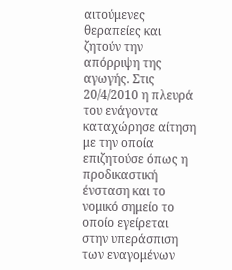αιτούμενες θεραπείες και ζητούν την απόρριψη της αγωγής. Στις 20/4/2010 η πλευρά του ενάγοντα καταχώρησε αίτηση με την οποία επιζητούσε όπως η προδικαστική ένσταση και το νομικό σημείο το οποίο εγείρεται στην υπεράσπιση των εναγομένων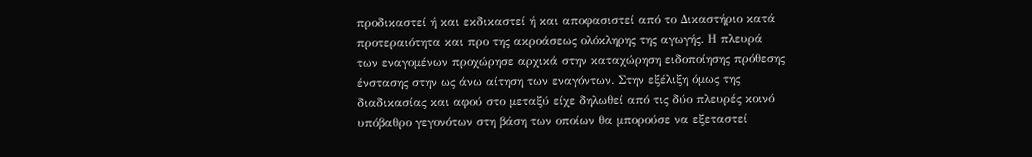προδικαστεί ή και εκδικαστεί ή και αποφασιστεί από το Δικαστήριο κατά προτεραιότητα και προ της ακροάσεως ολόκληρης της αγωγής. Η πλευρά των εναγομένων προχώρησε αρχικά στην καταχώρηση ειδοποίησης πρόθεσης ένστασης στην ως άνω αίτηση των εναγόντων. Στην εξέλιξη όμως της διαδικασίας και αφού στο μεταξύ είχε δηλωθεί από τις δύο πλευρές κοινό υπόβαθρο γεγονότων στη βάση των οποίων θα μπορούσε να εξεταστεί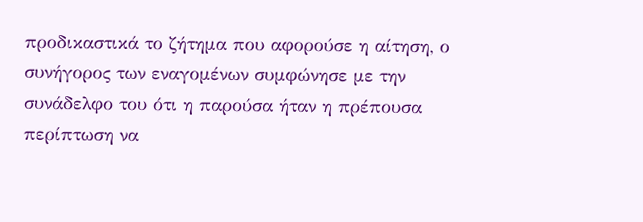προδικαστικά το ζήτημα που αφορούσε η αίτηση, ο συνήγορος των εναγομένων συμφώνησε με την συνάδελφο του ότι η παρούσα ήταν η πρέπουσα περίπτωση να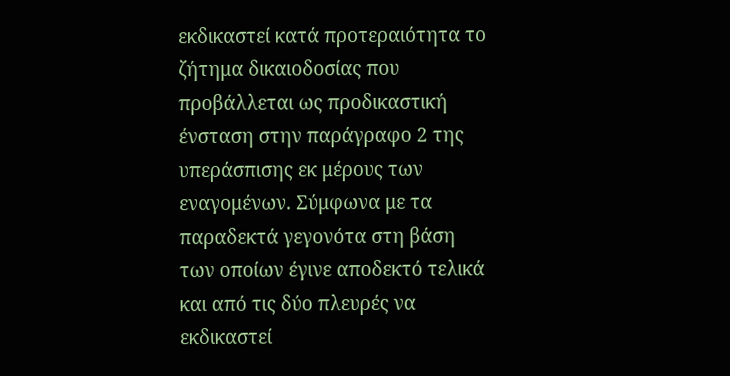εκδικαστεί κατά προτεραιότητα το ζήτημα δικαιοδοσίας που προβάλλεται ως προδικαστική ένσταση στην παράγραφο 2 της υπεράσπισης εκ μέρους των εναγομένων. Σύμφωνα με τα παραδεκτά γεγονότα στη βάση των οποίων έγινε αποδεκτό τελικά και από τις δύο πλευρές να εκδικαστεί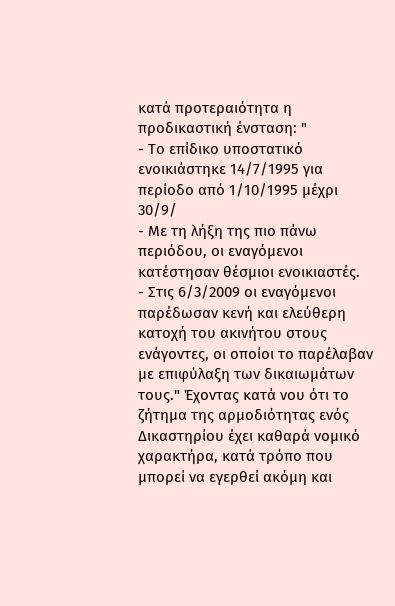κατά προτεραιότητα η προδικαστική ένσταση: "
- Το επίδικο υποστατικό ενοικιάστηκε 14/7/1995 για περίοδο από 1/10/1995 μέχρι 30/9/
- Με τη λήξη της πιο πάνω περιόδου, οι εναγόμενοι κατέστησαν θέσμιοι ενοικιαστές.
- Στις 6/3/2009 οι εναγόμενοι παρέδωσαν κενή και ελεύθερη κατοχή του ακινήτου στους ενάγοντες, οι οποίοι το παρέλαβαν με επιφύλαξη των δικαιωμάτων τους." Έχοντας κατά νου ότι το ζήτημα της αρμοδιότητας ενός Δικαστηρίου έχει καθαρά νομικό χαρακτήρα, κατά τρόπο που μπορεί να εγερθεί ακόμη και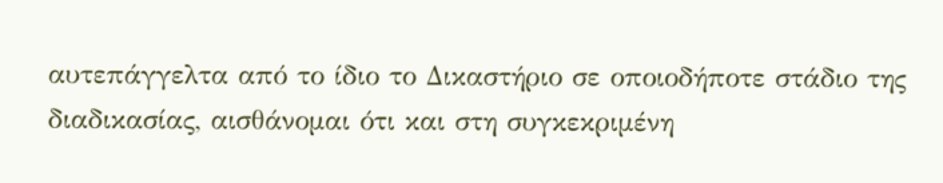αυτεπάγγελτα από το ίδιο το Δικαστήριο σε οποιοδήποτε στάδιο της διαδικασίας, αισθάνομαι ότι και στη συγκεκριμένη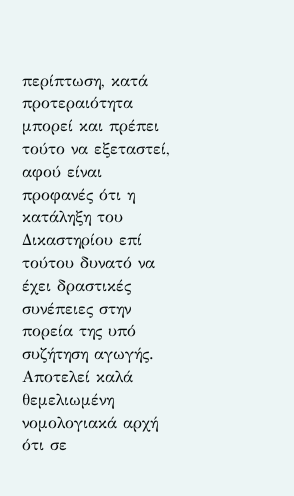περίπτωση, κατά προτεραιότητα μπορεί και πρέπει τούτο να εξεταστεί, αφού είναι προφανές ότι η κατάληξη του Δικαστηρίου επί τούτου δυνατό να έχει δραστικές συνέπειες στην πορεία της υπό συζήτηση αγωγής. Αποτελεί καλά θεμελιωμένη νομολογιακά αρχή ότι σε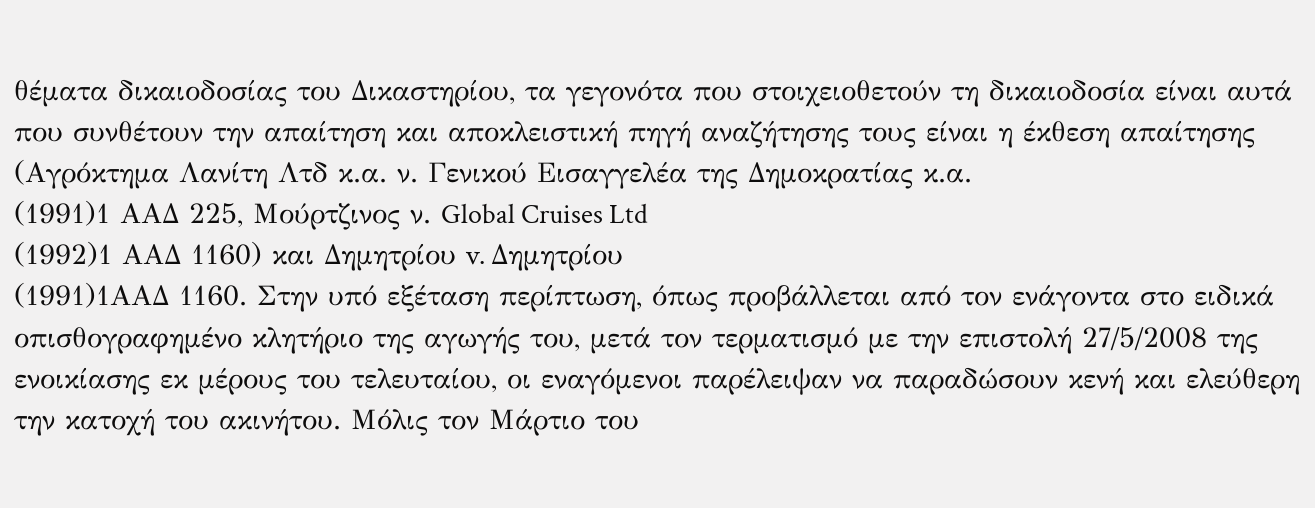θέματα δικαιοδοσίας του Δικαστηρίου, τα γεγονότα που στοιχειοθετούν τη δικαιοδοσία είναι αυτά που συνθέτουν την απαίτηση και αποκλειστική πηγή αναζήτησης τους είναι η έκθεση απαίτησης (Αγρόκτημα Λανίτη Λτδ κ.α. ν. Γενικού Εισαγγελέα της Δημοκρατίας κ.α.
(1991)1 ΑΑΔ 225, Μούρτζινος ν. Global Cruises Ltd
(1992)1 ΑΑΔ 1160) και Δημητρίου v. Δημητρίου
(1991)1ΑΑΔ 1160. Στην υπό εξέταση περίπτωση, όπως προβάλλεται από τον ενάγοντα στο ειδικά οπισθογραφημένο κλητήριο της αγωγής του, μετά τον τερματισμό με την επιστολή 27/5/2008 της ενοικίασης εκ μέρους του τελευταίου, οι εναγόμενοι παρέλειψαν να παραδώσουν κενή και ελεύθερη την κατοχή του ακινήτου. Μόλις τον Μάρτιο του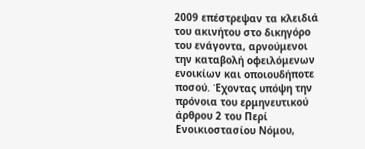2009 επέστρεψαν τα κλειδιά του ακινήτου στο δικηγόρο του ενάγοντα, αρνούμενοι την καταβολή οφειλόμενων ενοικίων και οποιουδήποτε ποσού. Έχοντας υπόψη την πρόνοια του ερμηνευτικού άρθρου 2 του Περί Ενοικιοστασίου Νόμου,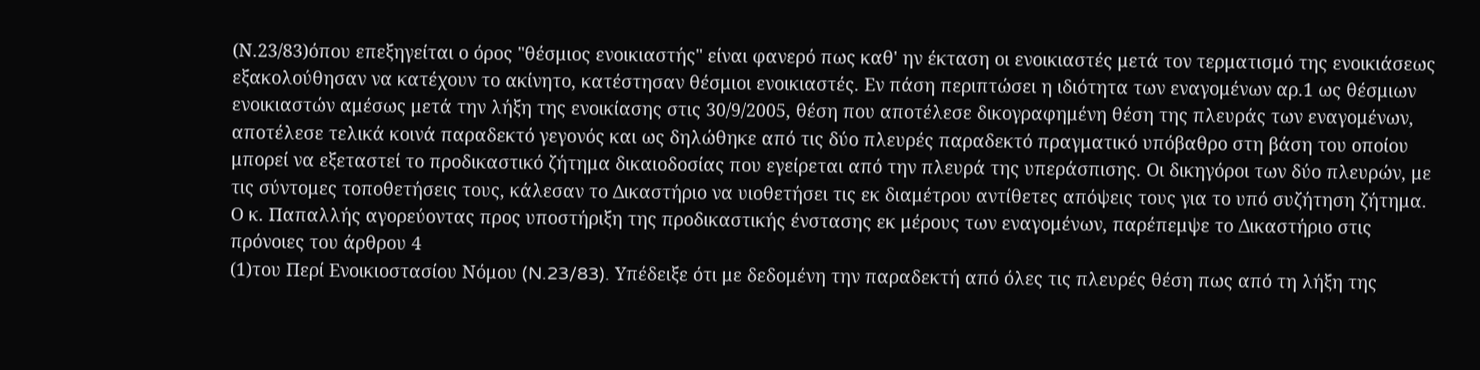(Ν.23/83)όπου επεξηγείται ο όρος "θέσμιος ενοικιαστής" είναι φανερό πως καθ' ην έκταση οι ενοικιαστές μετά τον τερματισμό της ενοικιάσεως εξακολούθησαν να κατέχουν το ακίνητο, κατέστησαν θέσμιοι ενοικιαστές. Εν πάση περιπτώσει η ιδιότητα των εναγομένων αρ.1 ως θέσμιων ενοικιαστών αμέσως μετά την λήξη της ενοικίασης στις 30/9/2005, θέση που αποτέλεσε δικογραφημένη θέση της πλευράς των εναγομένων, αποτέλεσε τελικά κοινά παραδεκτό γεγονός και ως δηλώθηκε από τις δύο πλευρές παραδεκτό πραγματικό υπόβαθρο στη βάση του οποίου μπορεί να εξεταστεί το προδικαστικό ζήτημα δικαιοδοσίας που εγείρεται από την πλευρά της υπεράσπισης. Οι δικηγόροι των δύο πλευρών, με τις σύντομες τοποθετήσεις τους, κάλεσαν το Δικαστήριο να υιοθετήσει τις εκ διαμέτρου αντίθετες απόψεις τους για το υπό συζήτηση ζήτημα. Ο κ. Παπαλλής αγορεύοντας προς υποστήριξη της προδικαστικής ένστασης εκ μέρους των εναγομένων, παρέπεμψε το Δικαστήριο στις πρόνοιες του άρθρου 4
(1)του Περί Ενοικιοστασίου Νόμου (N.23/83). Υπέδειξε ότι με δεδομένη την παραδεκτή από όλες τις πλευρές θέση πως από τη λήξη της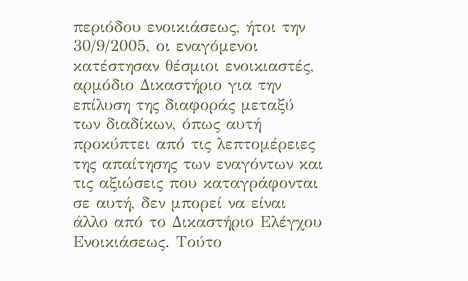περιόδου ενοικιάσεως, ήτοι την 30/9/2005, οι εναγόμενοι κατέστησαν θέσμιοι ενοικιαστές, αρμόδιο Δικαστήριο για την επίλυση της διαφοράς μεταξύ των διαδίκων, όπως αυτή προκύπτει από τις λεπτομέρειες της απαίτησης των εναγόντων και τις αξιώσεις που καταγράφονται σε αυτή, δεν μπορεί να είναι άλλο από το Δικαστήριο Ελέγχου Ενοικιάσεως. Τούτο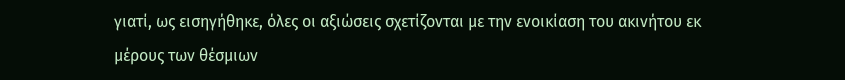γιατί, ως εισηγήθηκε, όλες οι αξιώσεις σχετίζονται με την ενοικίαση του ακινήτου εκ μέρους των θέσμιων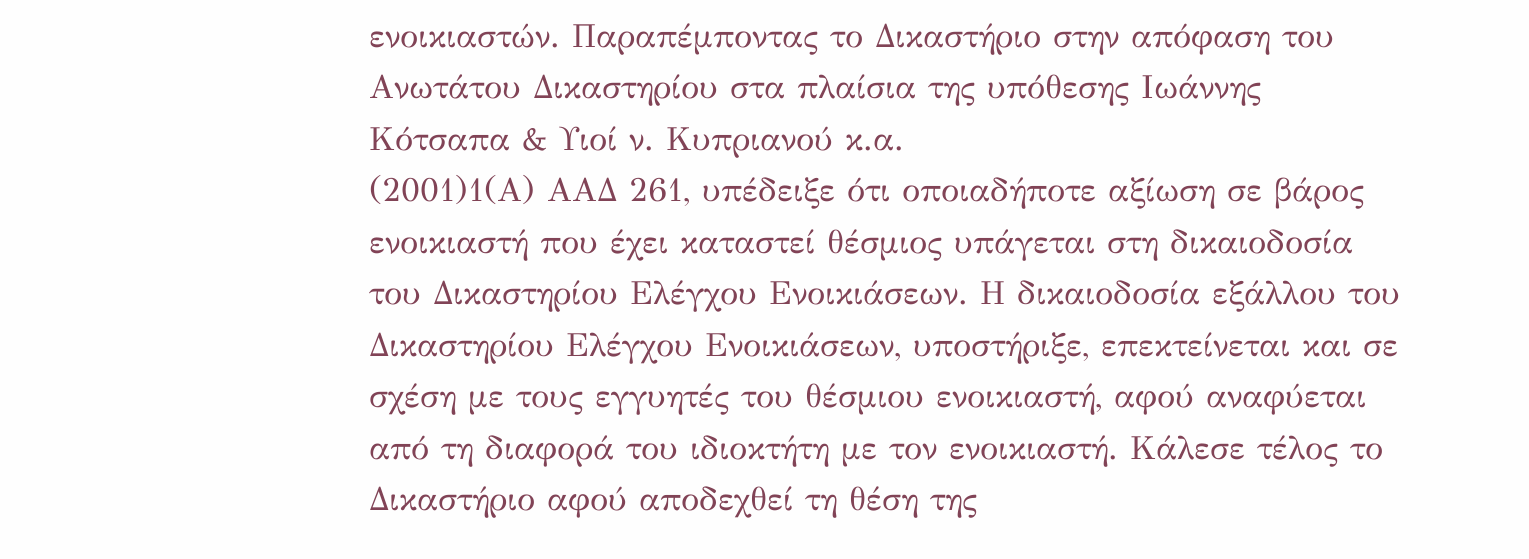ενοικιαστών. Παραπέμποντας το Δικαστήριο στην απόφαση του Ανωτάτου Δικαστηρίου στα πλαίσια της υπόθεσης Ιωάννης Κότσαπα & Υιοί ν. Κυπριανού κ.α.
(2001)1(Α) ΑΑΔ 261, υπέδειξε ότι οποιαδήποτε αξίωση σε βάρος ενοικιαστή που έχει καταστεί θέσμιος υπάγεται στη δικαιοδοσία του Δικαστηρίου Ελέγχου Ενοικιάσεων. Η δικαιοδοσία εξάλλου του Δικαστηρίου Ελέγχου Ενοικιάσεων, υποστήριξε, επεκτείνεται και σε σχέση με τους εγγυητές του θέσμιου ενοικιαστή, αφού αναφύεται από τη διαφορά του ιδιοκτήτη με τον ενοικιαστή. Κάλεσε τέλος το Δικαστήριο αφού αποδεχθεί τη θέση της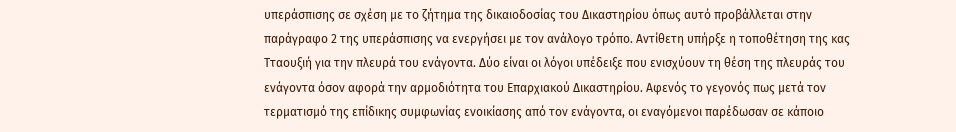υπεράσπισης σε σχέση με το ζήτημα της δικαιοδοσίας του Δικαστηρίου όπως αυτό προβάλλεται στην παράγραφο 2 της υπεράσπισης να ενεργήσει με τον ανάλογο τρόπο. Αντίθετη υπήρξε η τοποθέτηση της κας Τταουξιή για την πλευρά του ενάγοντα. Δύο είναι οι λόγοι υπέδειξε που ενισχύουν τη θέση της πλευράς του ενάγοντα όσον αφορά την αρμοδιότητα του Επαρχιακού Δικαστηρίου. Αφενός το γεγονός πως μετά τον τερματισμό της επίδικης συμφωνίας ενοικίασης από τον ενάγοντα, οι εναγόμενοι παρέδωσαν σε κάποιο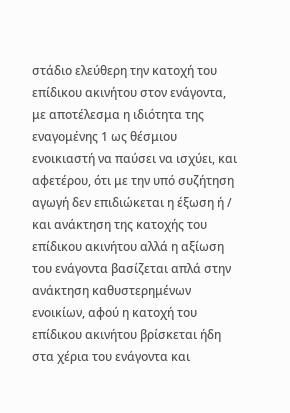στάδιο ελεύθερη την κατοχή του επίδικου ακινήτου στον ενάγοντα, με αποτέλεσμα η ιδιότητα της εναγομένης 1 ως θέσμιου ενοικιαστή να παύσει να ισχύει, και αφετέρου, ότι με την υπό συζήτηση αγωγή δεν επιδιώκεται η έξωση ή / και ανάκτηση της κατοχής του επίδικου ακινήτου αλλά η αξίωση του ενάγοντα βασίζεται απλά στην ανάκτηση καθυστερημένων ενοικίων, αφού η κατοχή του επίδικου ακινήτου βρίσκεται ήδη στα χέρια του ενάγοντα και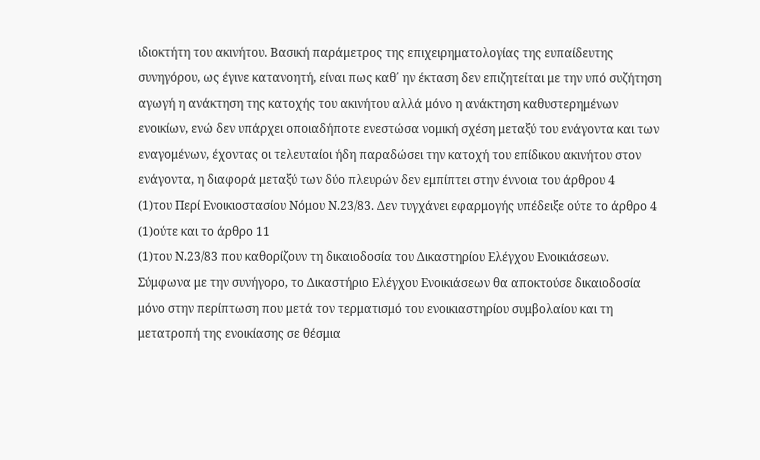ιδιοκτήτη του ακινήτου. Βασική παράμετρος της επιχειρηματολογίας της ευπαίδευτης συνηγόρου, ως έγινε κατανοητή, είναι πως καθ΄ ην έκταση δεν επιζητείται με την υπό συζήτηση αγωγή η ανάκτηση της κατοχής του ακινήτου αλλά μόνο η ανάκτηση καθυστερημένων ενοικίων, ενώ δεν υπάρχει οποιαδήποτε ενεστώσα νομική σχέση μεταξύ του ενάγοντα και των εναγομένων, έχοντας οι τελευταίοι ήδη παραδώσει την κατοχή του επίδικου ακινήτου στον ενάγοντα, η διαφορά μεταξύ των δύο πλευρών δεν εμπίπτει στην έννοια του άρθρου 4
(1)του Περί Ενοικιοστασίου Νόμου Ν.23/83. Δεν τυγχάνει εφαρμογής υπέδειξε ούτε το άρθρο 4
(1)ούτε και το άρθρο 11
(1)του Ν.23/83 που καθορίζουν τη δικαιοδοσία του Δικαστηρίου Ελέγχου Ενοικιάσεων. Σύμφωνα με την συνήγορο, το Δικαστήριο Ελέγχου Ενοικιάσεων θα αποκτούσε δικαιοδοσία μόνο στην περίπτωση που μετά τον τερματισμό του ενοικιαστηρίου συμβολαίου και τη μετατροπή της ενοικίασης σε θέσμια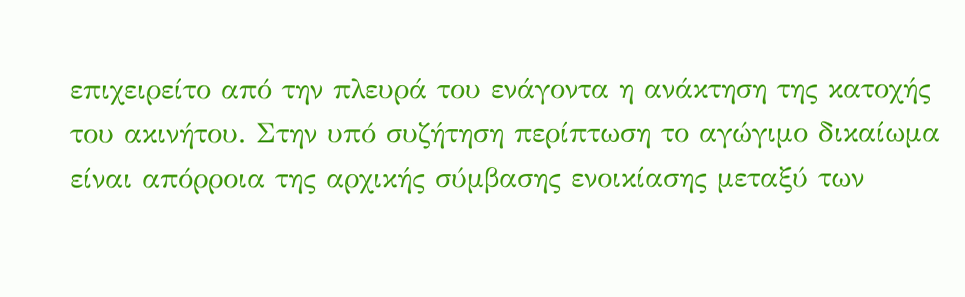επιχειρείτο από την πλευρά του ενάγοντα η ανάκτηση της κατοχής του ακινήτου. Στην υπό συζήτηση περίπτωση το αγώγιμο δικαίωμα είναι απόρροια της αρχικής σύμβασης ενοικίασης μεταξύ των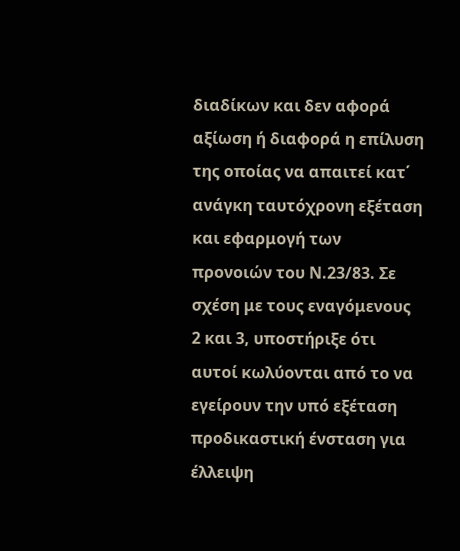διαδίκων και δεν αφορά αξίωση ή διαφορά η επίλυση της οποίας να απαιτεί κατ΄ ανάγκη ταυτόχρονη εξέταση και εφαρμογή των προνοιών του Ν.23/83. Σε σχέση με τους εναγόμενους 2 και 3, υποστήριξε ότι αυτοί κωλύονται από το να εγείρουν την υπό εξέταση προδικαστική ένσταση για έλλειψη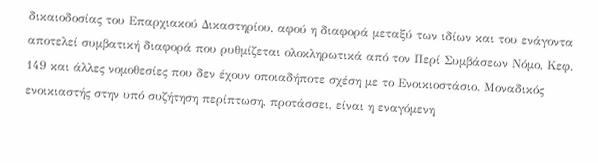δικαιοδοσίας του Επαρχιακού Δικαστηρίου, αφού η διαφορά μεταξύ των ιδίων και του ενάγοντα αποτελεί συμβατική διαφορά που ρυθμίζεται ολοκληρωτικά από τον Περί Συμβάσεων Νόμο, Κεφ. 149 και άλλες νομοθεσίες που δεν έχουν οποιαδήποτε σχέση με το Ενοικιοστάσιο. Μοναδικός ενοικιαστής στην υπό συζήτηση περίπτωση, προτάσσει, είναι η εναγόμενη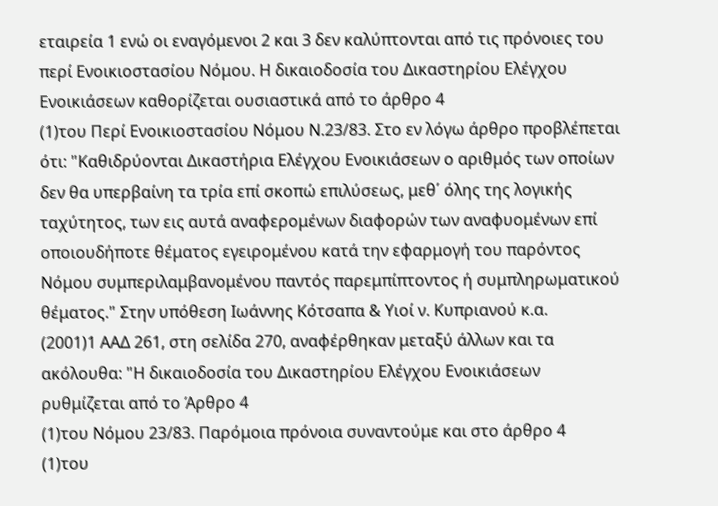εταιρεία 1 ενώ οι εναγόμενοι 2 και 3 δεν καλύπτονται από τις πρόνοιες του περί Ενοικιοστασίου Νόμου. Η δικαιοδοσία του Δικαστηρίου Ελέγχου Ενοικιάσεων καθορίζεται ουσιαστικά από το άρθρο 4
(1)του Περί Ενοικιοστασίου Νόμου Ν.23/83. Στο εν λόγω άρθρο προβλέπεται ότι: "Καθιδρύονται Δικαστήρια Ελέγχου Ενοικιάσεων ο αριθμός των οποίων δεν θα υπερβαίνη τα τρία επί σκοπώ επιλύσεως, μεθ΄ όλης της λογικής ταχύτητος, των εις αυτά αναφερομένων διαφορών των αναφυομένων επί οποιουδήποτε θέματος εγειρομένου κατά την εφαρμογή του παρόντος Νόμου συμπεριλαμβανομένου παντός παρεμπίπτοντος ή συμπληρωματικού θέματος." Στην υπόθεση Ιωάννης Κότσαπα & Υιοί ν. Κυπριανού κ.α.
(2001)1 ΑΑΔ 261, στη σελίδα 270, αναφέρθηκαν μεταξύ άλλων και τα ακόλουθα: "Η δικαιοδοσία του Δικαστηρίου Ελέγχου Ενοικιάσεων ρυθμίζεται από το Άρθρο 4
(1)του Νόμου 23/83. Παρόμοια πρόνοια συναντούμε και στο άρθρο 4
(1)του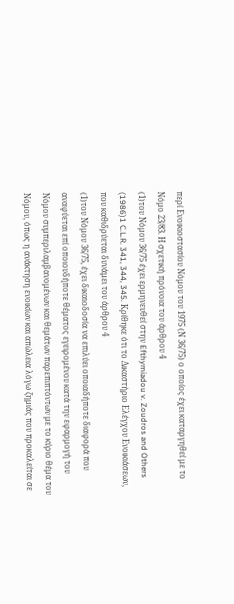περί Ενοικιοστασίου Νόμου του 1975 (Ν 36/75) ο οποίος έχει καταργηθεί με το Νόμο 23/83. Η σχετική πρόνοια του άρθρου 4
(1)του Νόμου 36/75 έχει ερμηνευθεί στην Efthymiadou v. Zoudros and Others
(1986)1 C.L.R. 341, 344, 345. Κρίθηκε ότι το Δικαστήριο Ελέγχου Ενοικιάσεων, που καθιδρύεται δυνάμει του άρθρου 4
(1)του Νόμου 36/75, έχει δικαιοδοσία να επιλύει οποιαδήποτε διαφορά που αναφύεται επί οποιουδήποτε θέματος εγειρομένου κατά την εφαρμογή του Νόμου συμπεριλαμβανομένων και θεμάτων παρεπιπτόντων με το κύριο θέμα του Νόμου, όπως η ανάκτηση ενοικίων και απώλεια λόγω ζημιάς που προκαλείται σε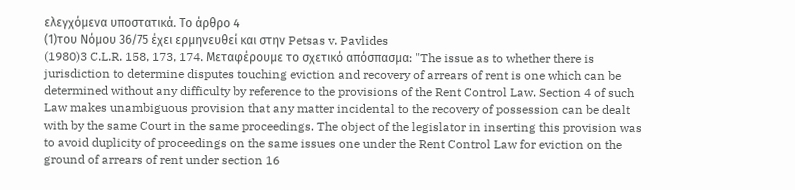ελεγχόμενα υποστατικά. Το άρθρο 4
(1)του Νόμου 36/75 έχει ερμηνευθεί και στην Petsas v. Pavlides
(1980)3 C.L.R. 158, 173, 174. Μεταφέρουμε το σχετικό απόσπασμα: "The issue as to whether there is jurisdiction to determine disputes touching eviction and recovery of arrears of rent is one which can be determined without any difficulty by reference to the provisions of the Rent Control Law. Section 4 of such Law makes unambiguous provision that any matter incidental to the recovery of possession can be dealt with by the same Court in the same proceedings. The object of the legislator in inserting this provision was to avoid duplicity of proceedings on the same issues one under the Rent Control Law for eviction on the ground of arrears of rent under section 16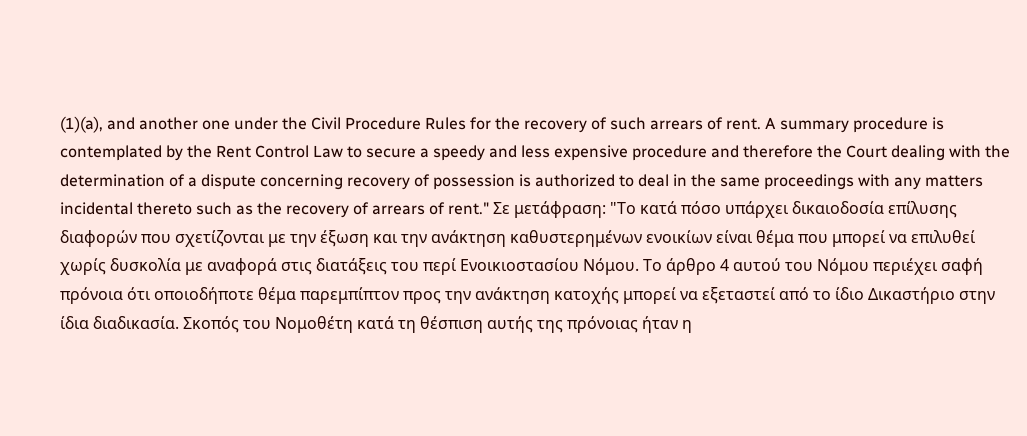(1)(a), and another one under the Civil Procedure Rules for the recovery of such arrears of rent. A summary procedure is contemplated by the Rent Control Law to secure a speedy and less expensive procedure and therefore the Court dealing with the determination of a dispute concerning recovery of possession is authorized to deal in the same proceedings with any matters incidental thereto such as the recovery of arrears of rent." Σε μετάφραση: "Το κατά πόσο υπάρχει δικαιοδοσία επίλυσης διαφορών που σχετίζονται με την έξωση και την ανάκτηση καθυστερημένων ενοικίων είναι θέμα που μπορεί να επιλυθεί χωρίς δυσκολία με αναφορά στις διατάξεις του περί Ενοικιοστασίου Νόμου. Το άρθρο 4 αυτού του Νόμου περιέχει σαφή πρόνοια ότι οποιοδήποτε θέμα παρεμπίπτον προς την ανάκτηση κατοχής μπορεί να εξεταστεί από το ίδιο Δικαστήριο στην ίδια διαδικασία. Σκοπός του Νομοθέτη κατά τη θέσπιση αυτής της πρόνοιας ήταν η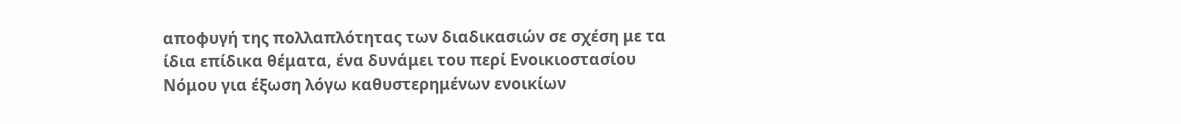αποφυγή της πολλαπλότητας των διαδικασιών σε σχέση με τα ίδια επίδικα θέματα, ένα δυνάμει του περί Ενοικιοστασίου Νόμου για έξωση λόγω καθυστερημένων ενοικίων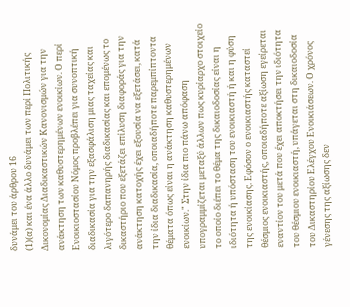δυνάμει του άρθρου 16
(1)(α) και ένα άλλο δυνάμει των περί Πολιτικής Δικονομίας Διαδικαστικών Κανονισμών για την ανάκτηση των καθυστερημένων ενοικίων. Ο περί Ενοικιοστασίου Νόμος προβλέπει για συνοπτική διαδικασία για την εξασφάλιση μιας ταχείας και λιγότερο δαπανηρής διαδικασίας και επομένως το δικαστήριο που εξετάζει επίλυση διαφοράς για την ανάκτηση κατοχής έχει εξουσία να εξετάσει, κατά την ίδια διαδικασία, οποιαδήποτε παρεμπίπτοντα θέματα όπως είναι η ανάκτηση καθυστερημένων ενοικίων." Στην ίδια πιο πάνω απόφαση υπογραμμίζεται μεταξύ άλλων πως κυρίαρχο στοιχείο το οποίο διέπει το θέμα της δικαιοδοσίας είναι η ιδιότητα ή υπόσταση του ενοικιαστή ή και η φύση της ενοικίασης. Εφόσον ο ενοικιαστής καταστεί θέσμιος ενοικιαστής, οποιαδήποτε αξίωση εγείρεται εναντίον του μετά που έχει αποκτήσει την ιδιότητα του θέσμιου ενοικιαστή, υπάγεται στη δικαιοδοσία του Δικαστηρίου Ελέγχου Ενοικιάσεων. Ο χρόνος γένεσης της αξίωσης δεν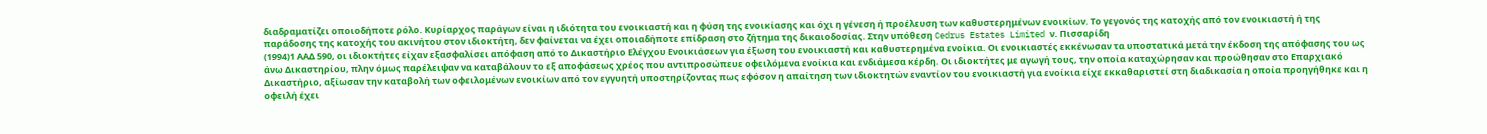διαδραματίζει οποιοδήποτε ρόλο. Κυρίαρχος παράγων είναι η ιδιότητα του ενοικιαστή και η φύση της ενοικίασης και όχι η γένεση ή προέλευση των καθυστερημένων ενοικίων. Το γεγονός της κατοχής από τον ενοικιαστή ή της παράδοσης της κατοχής του ακινήτου στον ιδιοκτήτη, δεν φαίνεται να έχει οποιαδήποτε επίδραση στο ζήτημα της δικαιοδοσίας. Στην υπόθεση Cedrus Estates Limited ν. Πισσαρίδη
(1994)1 ΑΑΔ 590, οι ιδιοκτήτες είχαν εξασφαλίσει απόφαση από το Δικαστήριο Ελέγχου Ενοικιάσεων για έξωση του ενοικιαστή και καθυστερημένα ενοίκια. Οι ενοικιαστές εκκένωσαν τα υποστατικά μετά την έκδοση της απόφασης του ως άνω Δικαστηρίου, πλην όμως παρέλειψαν να καταβάλουν το εξ αποφάσεως χρέος που αντιπροσώπευε οφειλόμενα ενοίκια και ενδιάμεσα κέρδη. Οι ιδιοκτήτες με αγωγή τους, την οποία καταχώρησαν και προώθησαν στο Επαρχιακό Δικαστήριο, αξίωσαν την καταβολή των οφειλομένων ενοικίων από τον εγγυητή υποστηρίζοντας πως εφόσον η απαίτηση των ιδιοκτητών εναντίον του ενοικιαστή για ενοίκια είχε εκκαθαριστεί στη διαδικασία η οποία προηγήθηκε και η οφειλή έχει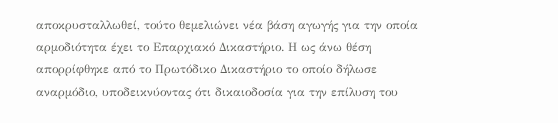αποκρυσταλλωθεί, τούτο θεμελιώνει νέα βάση αγωγής για την οποία αρμοδιότητα έχει το Επαρχιακό Δικαστήριο. Η ως άνω θέση απορρίφθηκε από το Πρωτόδικο Δικαστήριο το οποίο δήλωσε αναρμόδιο, υποδεικνύοντας ότι δικαιοδοσία για την επίλυση του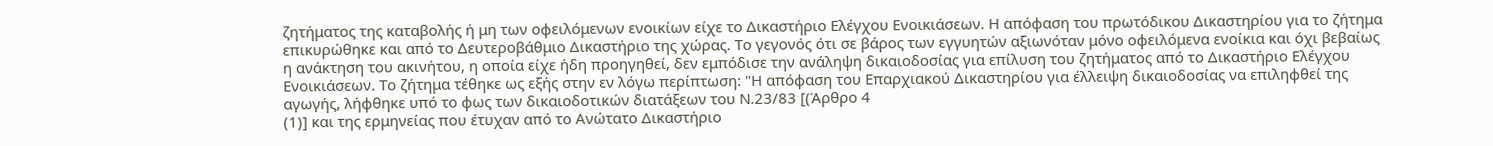ζητήματος της καταβολής ή μη των οφειλόμενων ενοικίων είχε το Δικαστήριο Ελέγχου Ενοικιάσεων. Η απόφαση του πρωτόδικου Δικαστηρίου για το ζήτημα επικυρώθηκε και από το Δευτεροβάθμιο Δικαστήριο της χώρας. Το γεγονός ότι σε βάρος των εγγυητών αξιωνόταν μόνο οφειλόμενα ενοίκια και όχι βεβαίως η ανάκτηση του ακινήτου, η οποία είχε ήδη προηγηθεί, δεν εμπόδισε την ανάληψη δικαιοδοσίας για επίλυση του ζητήματος από το Δικαστήριο Ελέγχου Ενοικιάσεων. Το ζήτημα τέθηκε ως εξής στην εν λόγω περίπτωση: "Η απόφαση του Επαρχιακού Δικαστηρίου για έλλειψη δικαιοδοσίας να επιληφθεί της αγωγής, λήφθηκε υπό το φως των δικαιοδοτικών διατάξεων του Ν.23/83 [(Άρθρο 4
(1)] και της ερμηνείας που έτυχαν από το Ανώτατο Δικαστήριο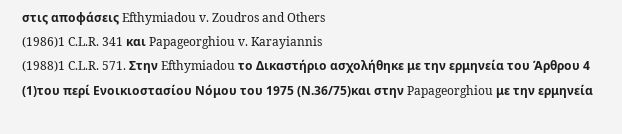στις αποφάσεις Efthymiadou v. Zoudros and Others
(1986)1 C.L.R. 341 και Papageorghiou v. Karayiannis
(1988)1 C.L.R. 571. Στην Efthymiadou το Δικαστήριο ασχολήθηκε με την ερμηνεία του Άρθρου 4
(1)του περί Ενοικιοστασίου Νόμου του 1975 (Ν.36/75)και στην Papageorghiou με την ερμηνεία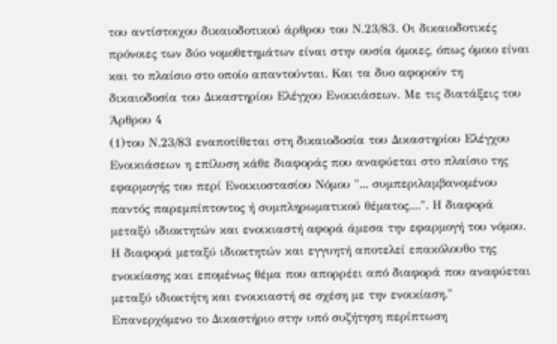του αντίστοιχου δικαιοδοτικού άρθρου του Ν.23/83. Οι δικαιοδοτικές πρόνοιες των δύο νομοθετημάτων είναι στην ουσία όμοιες, όπως όμοιο είναι και το πλαίσιο στο οποίο απαντούνται. Και τα δυο αφορούν τη δικαιοδοσία του Δικαστηρίου Ελέγχου Ενοικιάσεων. Με τις διατάξεις του Άρθρου 4
(1)του Ν.23/83 εναποτίθεται στη δικαιοδοσία του Δικαστηρίου Ελέγχου Ενοικιάσεων η επίλυση κάθε διαφοράς που αναφύεται στο πλαίσιο της εφαρμογής του περί Ενοικιοστασίου Νόμου "... συμπεριλαμβανομένου παντός παρεμπίπτοντος ή συμπληρωματικού θέματος....". Η διαφορά μεταξύ ιδιοκτητών και ενοικιαστή αφορά άμεσα την εφαρμογή του νόμου. Η διαφορά μεταξύ ιδιοκτητών και εγγυητή αποτελεί επακόλουθο της ενοικίασης και επομένως θέμα που απορρέει από διαφορά που αναφύεται μεταξύ ιδιοκτήτη και ενοικιαστή σε σχέση με την ενοικίαση." Επανερχόμενο το Δικαστήριο στην υπό συζήτηση περίπτωση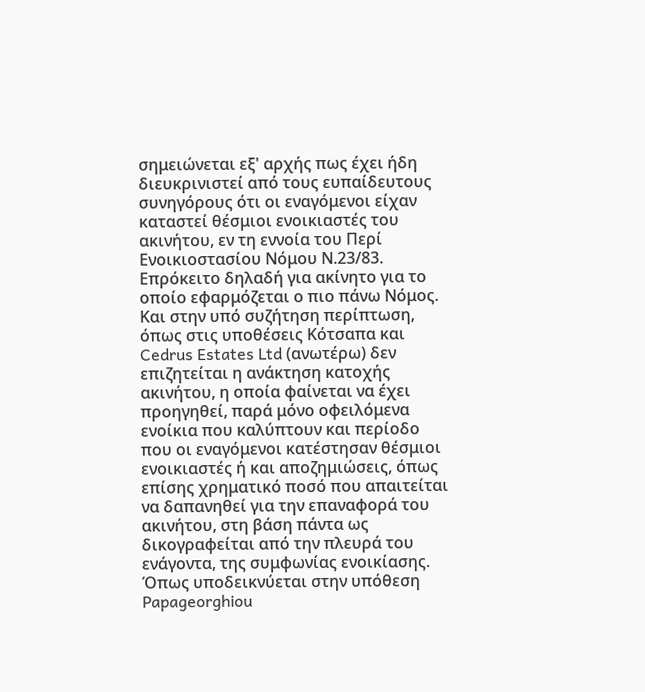σημειώνεται εξ' αρχής πως έχει ήδη διευκρινιστεί από τους ευπαίδευτους συνηγόρους ότι οι εναγόμενοι είχαν καταστεί θέσμιοι ενοικιαστές του ακινήτου, εν τη εννοία του Περί Ενοικιοστασίου Νόμου Ν.23/83. Επρόκειτο δηλαδή για ακίνητο για το οποίο εφαρμόζεται ο πιο πάνω Νόμος. Και στην υπό συζήτηση περίπτωση, όπως στις υποθέσεις Κότσαπα και Cedrus Estates Ltd (ανωτέρω) δεν επιζητείται η ανάκτηση κατοχής ακινήτου, η οποία φαίνεται να έχει προηγηθεί, παρά μόνο οφειλόμενα ενοίκια που καλύπτουν και περίοδο που οι εναγόμενοι κατέστησαν θέσμιοι ενοικιαστές ή και αποζημιώσεις, όπως επίσης χρηματικό ποσό που απαιτείται να δαπανηθεί για την επαναφορά του ακινήτου, στη βάση πάντα ως δικογραφείται από την πλευρά του ενάγοντα, της συμφωνίας ενοικίασης. Όπως υποδεικνύεται στην υπόθεση Papageorghiou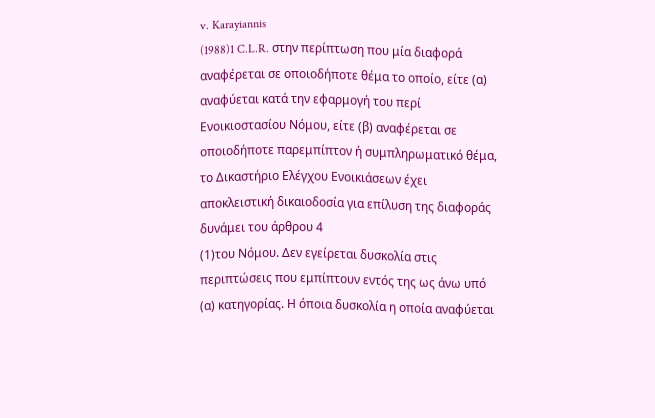v. Karayiannis
(1988)1 C.L.R. στην περίπτωση που μία διαφορά αναφέρεται σε οποιοδήποτε θέμα το οποίο, είτε (α) αναφύεται κατά την εφαρμογή του περί Ενοικιοστασίου Νόμου, είτε (β) αναφέρεται σε οποιοδήποτε παρεμπίπτον ή συμπληρωματικό θέμα, το Δικαστήριο Ελέγχου Ενοικιάσεων έχει αποκλειστική δικαιοδοσία για επίλυση της διαφοράς δυνάμει του άρθρου 4
(1)του Νόμου. Δεν εγείρεται δυσκολία στις περιπτώσεις που εμπίπτουν εντός της ως άνω υπό (α) κατηγορίας. Η όποια δυσκολία η οποία αναφύεται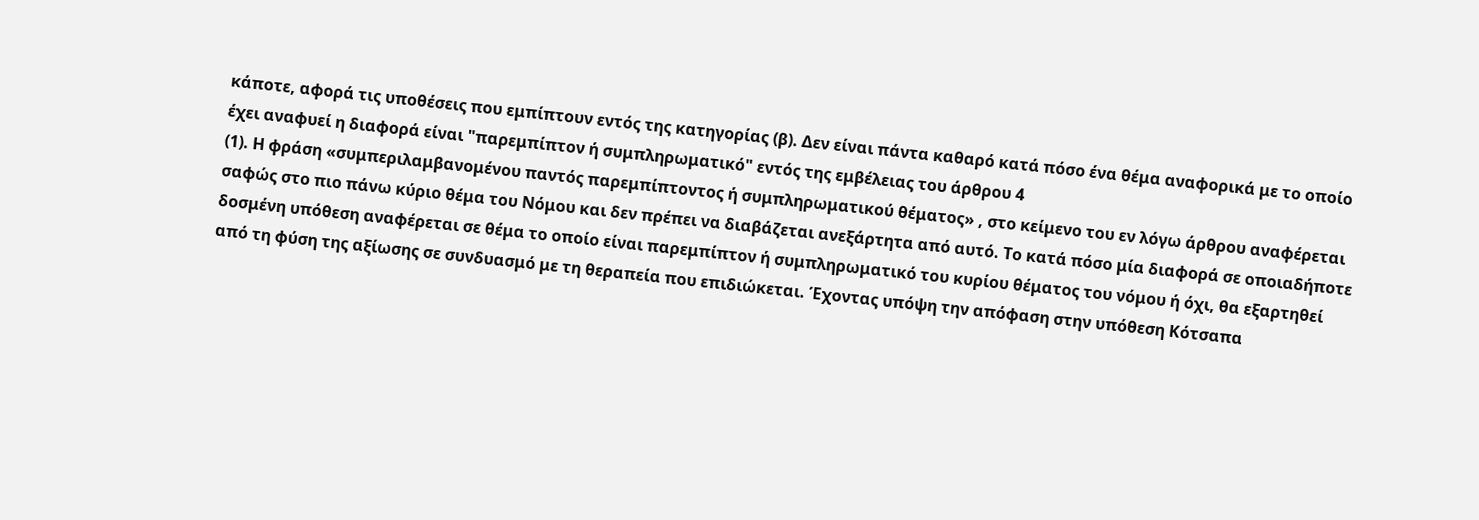κάποτε, αφορά τις υποθέσεις που εμπίπτουν εντός της κατηγορίας (β). Δεν είναι πάντα καθαρό κατά πόσο ένα θέμα αναφορικά με το οποίο έχει αναφυεί η διαφορά είναι "παρεμπίπτον ή συμπληρωματικό" εντός της εμβέλειας του άρθρου 4
(1). Η φράση «συμπεριλαμβανομένου παντός παρεμπίπτοντος ή συμπληρωματικού θέματος» , στο κείμενο του εν λόγω άρθρου αναφέρεται σαφώς στο πιο πάνω κύριο θέμα του Νόμου και δεν πρέπει να διαβάζεται ανεξάρτητα από αυτό. Το κατά πόσο μία διαφορά σε οποιαδήποτε δοσμένη υπόθεση αναφέρεται σε θέμα το οποίο είναι παρεμπίπτον ή συμπληρωματικό του κυρίου θέματος του νόμου ή όχι, θα εξαρτηθεί από τη φύση της αξίωσης σε συνδυασμό με τη θεραπεία που επιδιώκεται. Έχοντας υπόψη την απόφαση στην υπόθεση Κότσαπα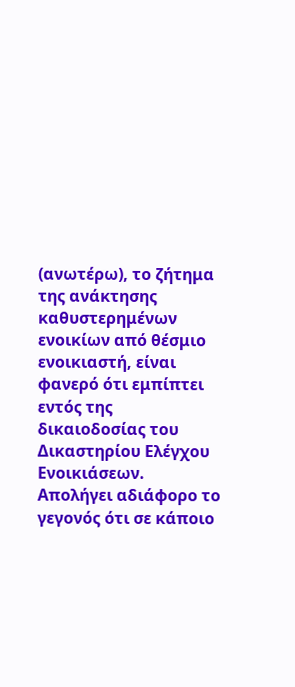(ανωτέρω), το ζήτημα της ανάκτησης καθυστερημένων ενοικίων από θέσμιο ενοικιαστή, είναι φανερό ότι εμπίπτει εντός της δικαιοδοσίας του Δικαστηρίου Ελέγχου Ενοικιάσεων. Απολήγει αδιάφορο το γεγονός ότι σε κάποιο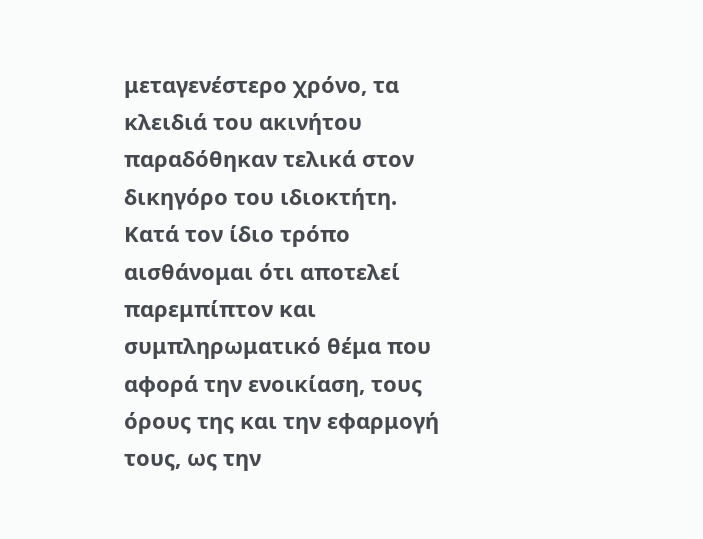μεταγενέστερο χρόνο, τα κλειδιά του ακινήτου παραδόθηκαν τελικά στον δικηγόρο του ιδιοκτήτη. Κατά τον ίδιο τρόπο αισθάνομαι ότι αποτελεί παρεμπίπτον και συμπληρωματικό θέμα που αφορά την ενοικίαση, τους όρους της και την εφαρμογή τους, ως την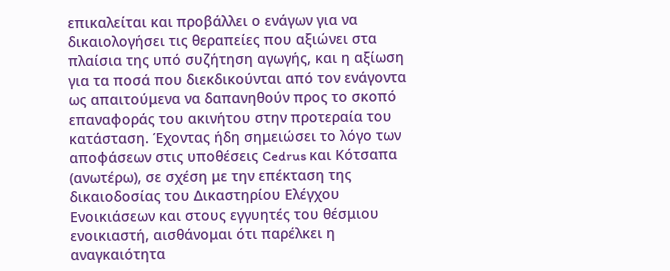επικαλείται και προβάλλει ο ενάγων για να δικαιολογήσει τις θεραπείες που αξιώνει στα πλαίσια της υπό συζήτηση αγωγής, και η αξίωση για τα ποσά που διεκδικούνται από τον ενάγοντα ως απαιτούμενα να δαπανηθούν προς το σκοπό επαναφοράς του ακινήτου στην προτεραία του κατάσταση. Έχοντας ήδη σημειώσει το λόγο των αποφάσεων στις υποθέσεις Cedrus και Κότσαπα (ανωτέρω), σε σχέση με την επέκταση της δικαιοδοσίας του Δικαστηρίου Ελέγχου Ενοικιάσεων και στους εγγυητές του θέσμιου ενοικιαστή, αισθάνομαι ότι παρέλκει η αναγκαιότητα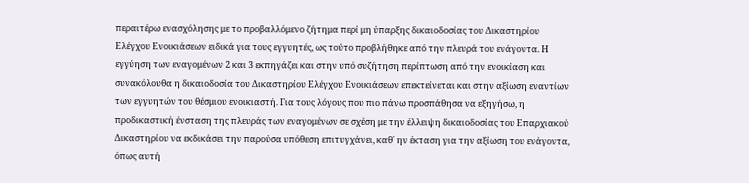περαιτέρω ενασχόλησης με το προβαλλόμενο ζήτημα περί μη ύπαρξης δικαιοδοσίας του Δικαστηρίου Ελέγχου Ενοικιάσεων ειδικά για τους εγγυητές, ως τούτο προβλήθηκε από την πλευρά του ενάγοντα. Η εγγύηση των εναγομένων 2 και 3 εκπηγάζει και στην υπό συζήτηση περίπτωση από την ενοικίαση και συνακόλουθα η δικαιοδοσία του Δικαστηρίου Ελέγχου Ενοικιάσεων επεκτείνεται και στην αξίωση εναντίων των εγγυητών του θέσμιου ενοικιαστή. Για τους λόγους που πιο πάνω προσπάθησα να εξηγήσω, η προδικαστική ένσταση της πλευράς των εναγομένων σε σχέση με την έλλειψη δικαιοδοσίας του Επαρχιακού Δικαστηρίου να εκδικάσει την παρούσα υπόθεση επιτυγχάνει, καθ΄ ην έκταση για την αξίωση του ενάγοντα, όπως αυτή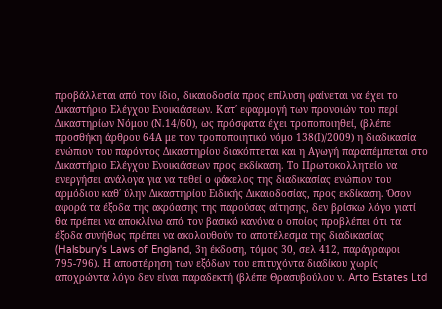προβάλλεται από τον ίδιο, δικαιοδοσία προς επίλυση φαίνεται να έχει το Δικαστήριο Ελέγχου Ενοικιάσεων. Κατ΄ εφαρμογή των προνοιών του περί Δικαστηρίων Νόμου (Ν.14/60), ως πρόσφατα έχει τροποποιηθεί, (βλέπε προσθήκη άρθρου 64Α με τον τροποποιητικό νόμο 138(Ι)/2009) η διαδικασία ενώπιον του παρόντος Δικαστηρίου διακόπτεται και η Αγωγή παραπέμπεται στο Δικαστήριο Ελέγχου Ενοικιάσεων προς εκδίκαση. Το Πρωτοκολλητείο να ενεργήσει ανάλογα για να τεθεί ο φάκελος της διαδικασίας ενώπιον του αρμόδιου καθ΄ ύλην Δικαστηρίου Ειδικής Δικαιοδοσίας, προς εκδίκαση. Όσον αφορά τα έξοδα της ακρόασης της παρούσας αίτησης, δεν βρίσκω λόγο γιατί θα πρέπει να αποκλίνω από τον βασικό κανόνα ο οποίος προβλέπει ότι τα έξοδα συνήθως πρέπει να ακολουθούν το αποτέλεσμα της διαδικασίας (Halsbury's Laws of England, 3η έκδοση, τόμος 30, σελ 412, παράγραφοι 795-796). Η αποστέρηση των εξόδων του επιτυχόντα διαδίκου χωρίς αποχρώντα λόγο δεν είναι παραδεκτή (βλέπε Θρασυβούλου ν. Arto Estates Ltd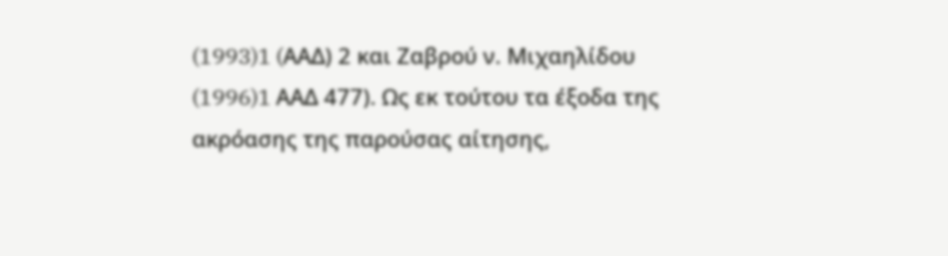(1993)1 (AAΔ) 2 και Ζαβρού ν. Μιχαηλίδου
(1996)1 AAΔ 477). Ως εκ τούτου τα έξοδα της ακρόασης της παρούσας αίτησης,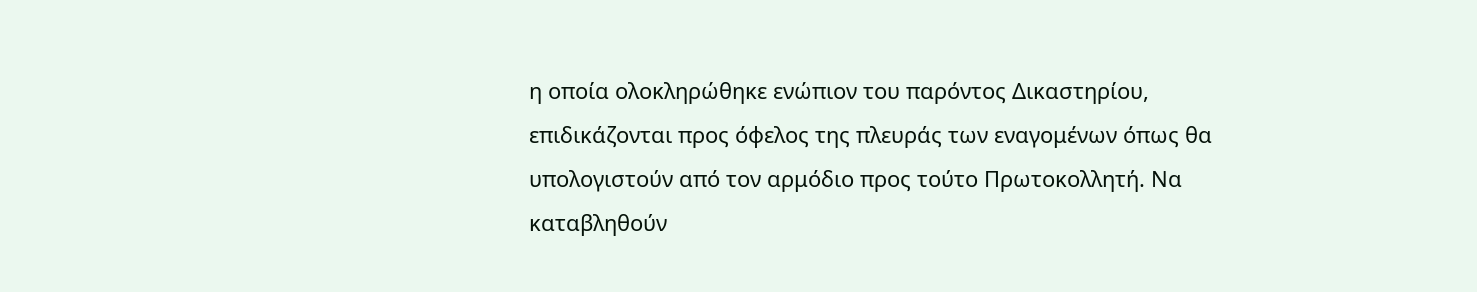η οποία ολοκληρώθηκε ενώπιον του παρόντος Δικαστηρίου, επιδικάζονται προς όφελος της πλευράς των εναγομένων όπως θα υπολογιστούν από τον αρμόδιο προς τούτο Πρωτοκολλητή. Να καταβληθούν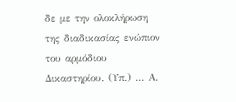δε με την ολοκλήρωση της διαδικασίας ενώπιον του αρμόδιου Δικαστηρίου. (Υπ.) ... Α.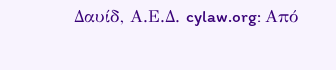Δαυίδ, Α.Ε.Δ. cylaw.org: Από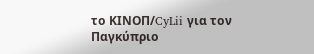το ΚΙΝOΠ/CyLii για τον Παγκύπριο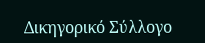Δικηγορικό Σύλλογο